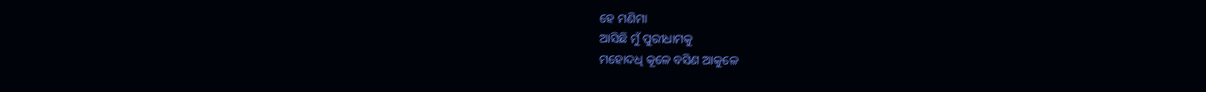ହେ ମଣିମା
ଆସିଛି ମୁଁ ପୁରୀଧାମକୁ
ମହୋଦଧି କୂଳେ ବସିଣ ଆକୁଳେ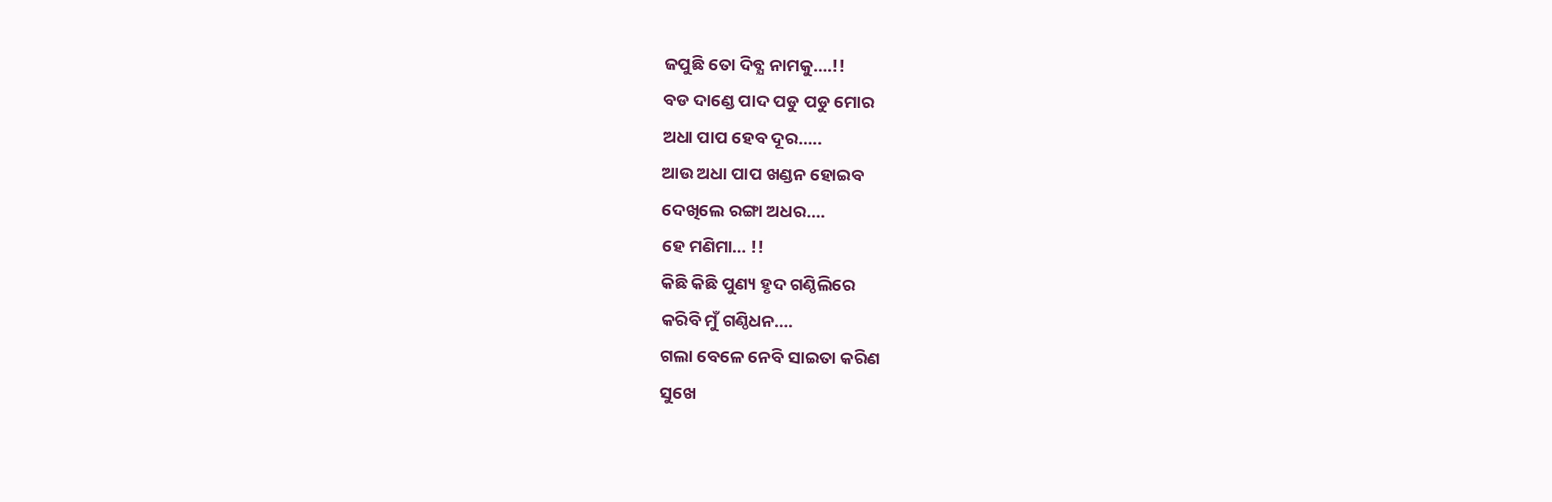ଜପୁଛି ତୋ ଦିବ୍ଯ ନାମକୁ….!!
ବଡ ଦାଣ୍ଡେ ପାଦ ପଡୁ ପଡୁ ମୋର
ଅଧା ପାପ ହେବ ଦୂର…..
ଆଉ ଅଧା ପାପ ଖଣ୍ଡନ ହୋଇବ
ଦେଖିଲେ ରଙ୍ଗା ଅଧର….
ହେ ମଣିମା… !!
କିଛି କିଛି ପୁଣ୍ୟ ହୃଦ ଗଣ୍ଠିଲିରେ
କରିବି ମୁଁ ଗଣ୍ଠିଧନ….
ଗଲା ବେଳେ ନେବି ସାଇତା କରିଣ
ସୁଖେ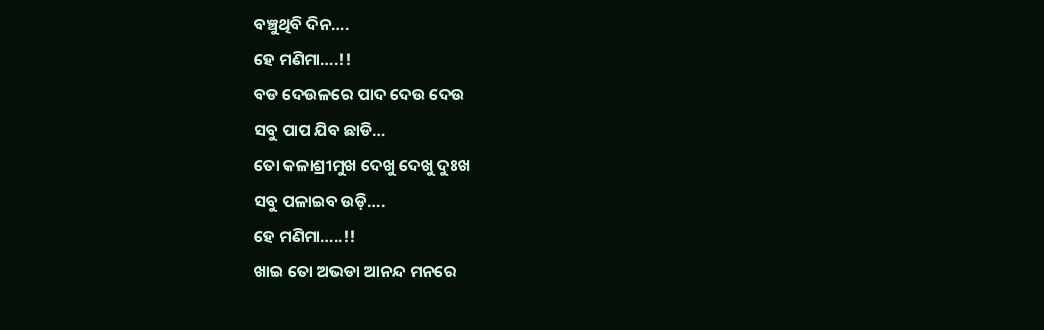ବଞ୍ଚୁଥିବି ଦିନ….
ହେ ମଣିମା….!!
ବଡ ଦେଉଳରେ ପାଦ ଦେଉ ଦେଉ
ସବୁ ପାପ ଯିବ ଛାଡି…
ତୋ କଳାଶ୍ରୀମୁଖ ଦେଖୁ ଦେଖୁ ଦୁଃଖ
ସବୁ ପଳାଇବ ଉଡ଼ି….
ହେ ମଣିମା…..!!
ଖାଇ ତୋ ଅଭଡା ଆନନ୍ଦ ମନରେ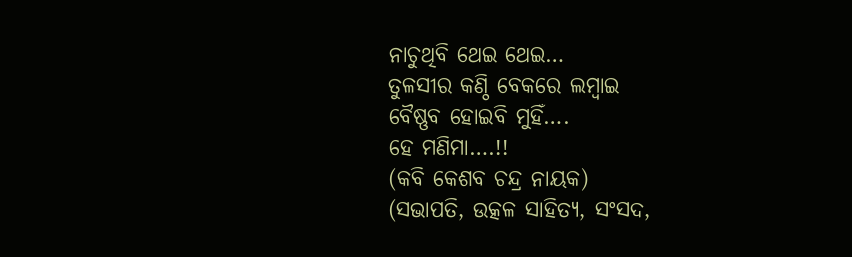ନାଚୁଥିବି ଥେଇ ଥେଇ…
ତୁଳସୀର କଣ୍ଠି ବେକରେ ଲମ୍ବାଇ
ବୈଷ୍ଣବ ହୋଇବି ମୁହିଁ….
ହେ ମଣିମା….!!
(କବି କେଶବ ଚନ୍ଦ୍ର ନାୟକ)
(ସଭାପତି, ଉତ୍କଳ ସାହିତ୍ୟ, ସଂସଦ,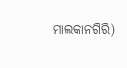ମାଲକାନଗିରି)